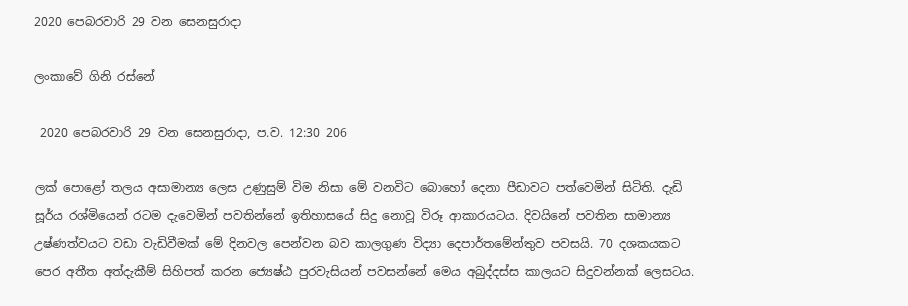2020 පෙබරවාරි 29 වන සෙනසුරාදා

ලංකාවේ ගිනි රස්නේ

 2020 පෙබරවාරි 29 වන සෙනසුරාදා, ප.ව. 12:30 206

ලක් පොළෝ තලය අසාමාන්‍ය ලෙස උණුසුම් විම නිසා මේ වනවිට බොහෝ දෙනා පීඩාවට පත්වෙමින් සිටිති. දැඩි සූර්ය රශ්මියෙන් රටම දැවෙමින් පවතින්නේ ඉතිහාසයේ සිදු නොවූ විරූ ආකාරයටය. දිවයිනේ පවතින සාමාන්‍ය උෂ්ණත්වයට වඩා වැඩිවීමක් මේ දිනවල පෙන්වන බව කාලගුණ විද්‍යා දෙපාර්තමේන්තුව පවසයි. 70 දශකයකට පෙර අතීත අත්දැකීම් සිහිපත් කරන ජ්‍යෙෂ්ඨ පුරවැසියන් පවසන්නේ මෙය අබුද්දස්ස කාලයට සිදුවන්නක් ලෙසටය.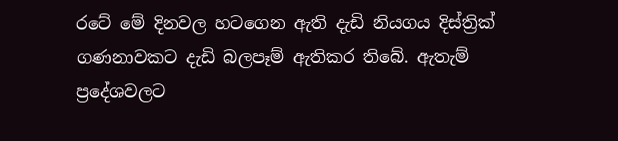රටේ මේ දිනවල හටගෙන ඇති දැඩි නියගය දිස්ත්‍රික් ගණනාවකට දැඩි බලපෑම් ඇතිකර තිබේ. ඇතැම් ප්‍රදේශවලට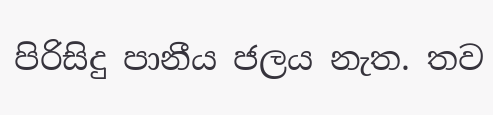පිරිසිදු පානීය ජලය නැත. තව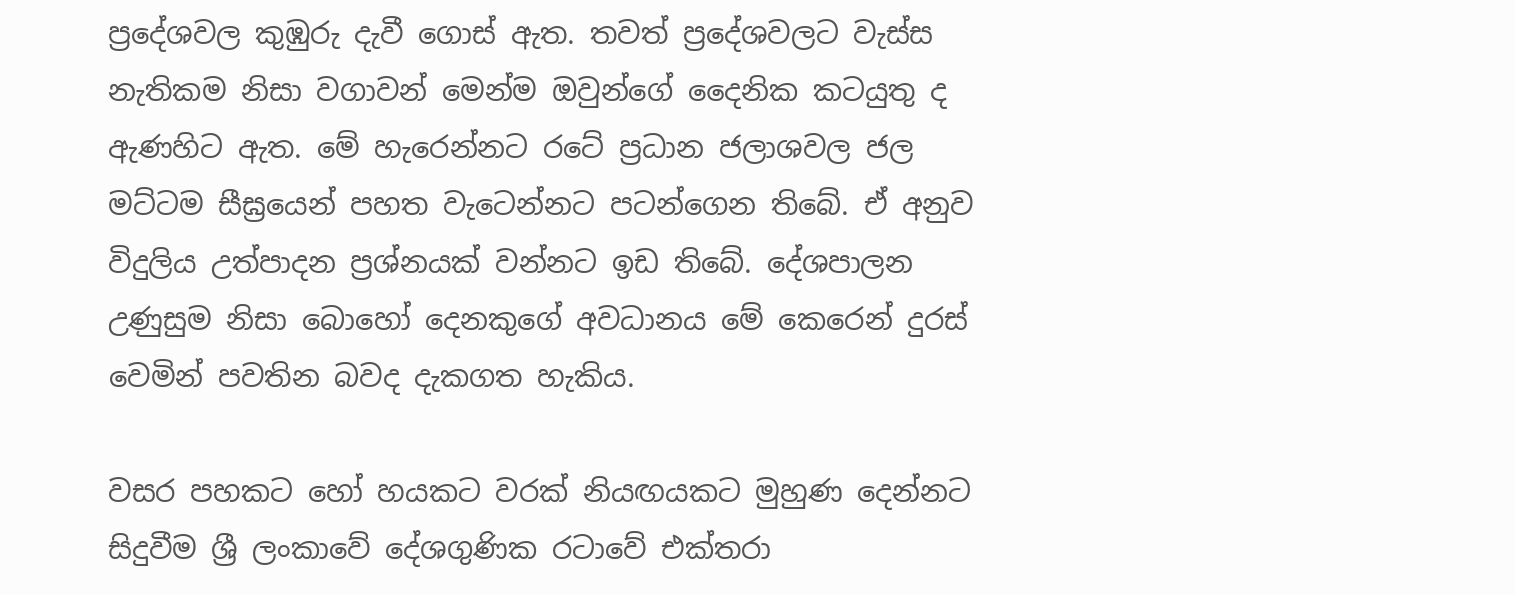ප්‍රදේශවල කුඹුරු දැවී ගොස් ඇත. තවත් ප්‍රදේශවලට වැස්ස නැතිකම නිසා වගාවන් මෙන්ම ඔවුන්ගේ දෛනික කටයුතු ද ඇණහිට ඇත. මේ හැරෙන්නට රටේ ප්‍රධාන ජලාශවල ජල මට්ටම සීඝ්‍රයෙන් පහත වැටෙන්නට පටන්ගෙන තිබේ. ඒ අනුව විදුලිය උත්පාදන ප්‍රශ්නයක් වන්නට ඉඩ තිබේ. දේශපාලන උණුසුම නිසා බොහෝ දෙනකුගේ අවධානය මේ කෙරෙන් දුරස් වෙමින් පවතින බවද දැකගත හැකිය.

වසර පහකට හෝ හයකට වරක් නියඟයකට මුහුණ දෙන්නට සිදුවීම ශ්‍රී ලංකාවේ දේශගුණික රටාවේ එක්තරා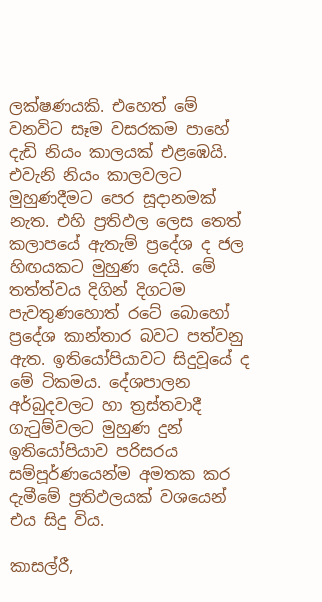ලක්ෂණයකි. එහෙත් මේ වනවිට සෑම වසරකම පාහේ දැඩි නියං කාලයක් එළඹෙයි. එවැනි නියං කාලවලට මුහුණදීමට පෙර සූදානමක් නැත. එහි ප්‍රතිඵල ලෙස තෙත් කලාපයේ ඇතැම් ප්‍රදේශ ද ජල හිඟයකට මුහුණ දෙයි. මේ තත්ත්වය දිගින් දිගටම පැවතුණහොත් රටේ බොහෝ ප්‍රදේශ කාන්තාර බවට පත්වනු ඇත. ඉතියෝපියාවට සිදුවූයේ ද මේ ටිකමය. දේශපාලන අර්බුදවලට හා ත්‍රස්තවාදී ගැටුම්වලට මුහුණ දුන් ඉතියෝපියාව පරිසරය සම්පූර්ණයෙන්ම අමතක කර දැමීමේ ප්‍රතිඵලයක් වශයෙන් එය සිදු විය.

කාසල්රී,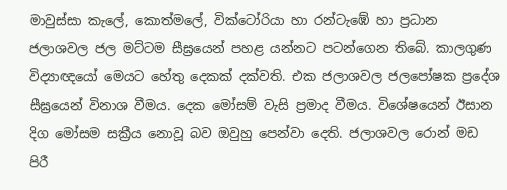මාවුස්සා කැලේ, කොත්මලේ, වික්ටෝරියා හා රන්ටැඹේ හා ප්‍රධාන ජලාශවල ජල මට්ටම සීඝ්‍රයෙන් පහළ යන්නට පටන්ගෙන තිබේ. කාලගුණ විද්‍යාඥයෝ මෙයට හේතු දෙකක් දක්වති. එක ජලාශවල ජලපෝෂක ප්‍රදේශ සීඝ්‍රයෙන් විනාශ වීමය. දෙක මෝසම් වැසි ප්‍රමාද වීමය. විශේෂයෙන් ඊසාන දිග මෝසම සක්‍රීය නොවූ බව ඔවුහු පෙන්වා දෙති. ජලාශවල රොන් මඩ පිරී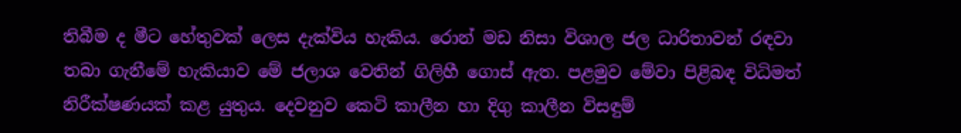තිබීම ද මීට හේතුවක් ලෙස දැක්විය හැකිය. රොන් මඩ නිසා විශාල ජල ධාරිතාවන් රඳවා තබා ගැනීමේ හැකියාව මේ ජලාශ වෙතින් ගිලිහී ගොස් ඇත. පළමුව මේවා පිළිබඳ විධිමත් නිරීක්ෂණයක් කළ යුතුය. දෙවනුව කෙටි කාලීන හා දිගු කාලීන විසඳුම්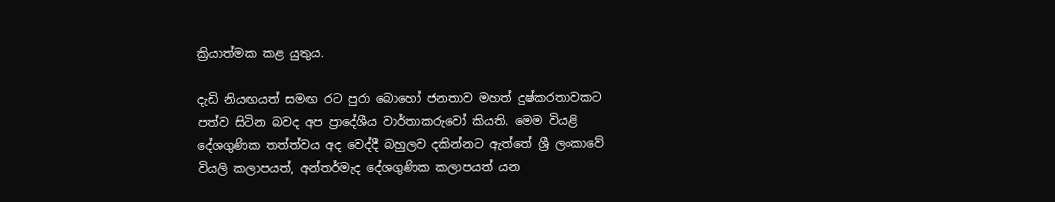ක්‍රියාත්මක කළ යුතුය.

දැඩි නියඟයත් සමඟ රට පුරා බොහෝ ජනතාව මහත් දුෂ්කරතාවකට පත්ව සිටින බවද අප ප්‍රාදේශීය වාර්තාකරුවෝ කියති. මෙම වියළි දේශගුණික තත්ත්වය අද වෙද්දී බහුලව දකින්නට ඇත්තේ ශ්‍රී ලංකාවේ වියලි කලාපයත්, අන්තර්මැද දේශගුණික කලාපයත් යන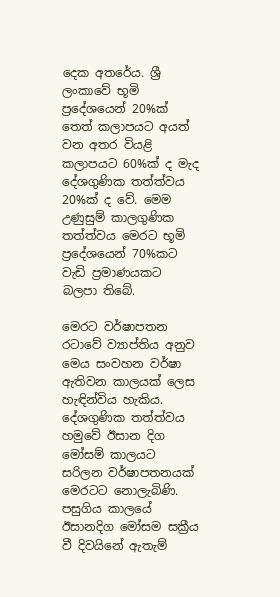දෙක අතරේය. ශ්‍රී ලංකාවේ භූමි ප්‍රදේශයෙන් 20%ක් තෙත් කලාපයට අයත් වන අතර වියළි කලාපයට 60%ක් ද මැද දේශගුණික තත්ත්වය 20%ක් ද වේ. මෙම උණුසුම් කාලගුණික තත්ත්වය මෙරට භූමි ප්‍රදේශයෙන් 70%කට වැඩි ප්‍රමාණයකට බලපා තිබේ.

මෙරට වර්ෂාපතන රටාවේ ව්‍යාප්තිය අනුව මෙය සංවහන වර්ෂා ඇතිවන කාලයක් ලෙස හැඳින්විය හැකිය. දේශගුණික තත්ත්වය හමුවේ ඊසාන දිග මෝසම් කාලයට සරිලන වර්ෂාපතනයක් මෙරටට නොලැබිණි. පසුගිය කාලයේ ඊසානදිග මෝසම සක්‍රීය වී දිවයිනේ ඇතැම්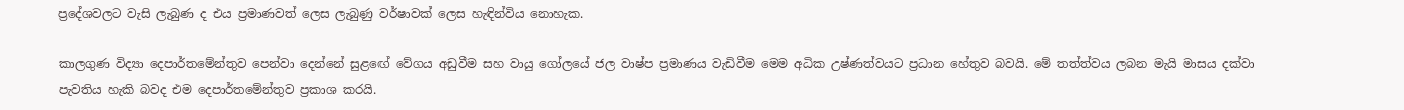ප්‍රදේශවලට වැසි ලැබුණ ද එය ප්‍රමාණවත් ලෙස ලැබුණු වර්ෂාවක් ලෙස හැඳින්විය නොහැක.

කාලගුණ විද්‍යා දෙපාර්තමේන්තුව පෙන්වා දෙන්නේ සුළඟේ වේගය අඩුවීම සහ වායු ගෝලයේ ජල වාෂ්ප ප්‍රමාණය වැඩිවීම මෙම අධික උෂ්ණත්වයට ප්‍රධාන හේතුව බවයි. මේ තත්ත්වය ලබන මැයි මාසය දක්වා පැවතිය හැකි බවද එම දෙපාර්තමේන්තුව ප්‍රකාශ කරයි.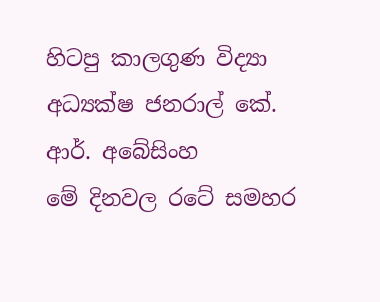හිටපු කාලගුණ විද්‍යා අධ්‍යක්ෂ ජනරාල් කේ. ආර්. අබේසිංහ
මේ දිනවල රටේ සමහර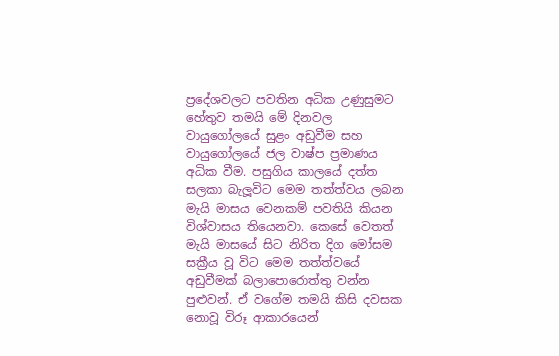ප්‍රදේශවලට පවතින අධික උණුසුමට හේතුව තමයි මේ දිනවල වායුගෝලයේ සුළං අඩුවීම සහ වායුගෝලයේ ජල වාෂ්ප ප්‍රමාණය අධික වීම. පසුගිය කාලයේ දත්ත සලකා බැලූවිට මෙම තත්ත්වය ලබන මැයි මාසය වෙනකම් පවතියි කියන විශ්වාසය තියෙනවා. කෙසේ වෙතත් මැයි මාසයේ සිට නිරිත දිග මෝසම සක්‍රීය වූ විට මෙම තත්ත්වයේ අඩුවීමක් බලාපොරොත්තු වන්න පුළුවන්. ඒ වගේම තමයි කිසි දවසක නොවූ විරූ ආකාරයෙන්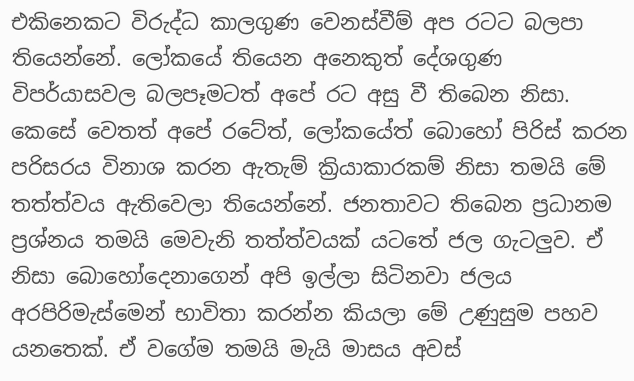එකිනෙකට විරුද්ධ කාලගුණ වෙනස්වීම් අප රටට බලපා තියෙන්නේ. ලෝකයේ තියෙන අනෙකුත් දේශගුණ විපර්යාසවල බලපෑමටත් අපේ රට අසු වී තිබෙන නිසා. කෙසේ වෙතත් අපේ රටේත්, ලෝකයේත් බොහෝ පිරිස් කරන පරිසරය විනාශ කරන ඇතැම් ක්‍රියාකාරකම් නිසා තමයි මේ තත්ත්වය ඇතිවෙලා තියෙන්නේ. ජනතාවට තිබෙන ප්‍රධානම ප්‍රශ්නය තමයි මෙවැනි තත්ත්වයක් යටතේ ජල ගැටලුව. ඒ නිසා බොහෝදෙනාගෙන් අපි ඉල්ලා සිටිනවා ජලය අරපිරිමැස්මෙන් භාවිතා කරන්න කියලා මේ උණුසුම පහව යනතෙක්. ඒ වගේම තමයි මැයි මාසය අවස්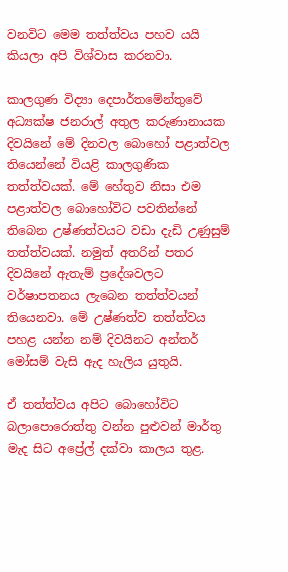වනවිට මෙම තත්ත්වය පහව යයි කියලා අපි විශ්වාස කරනවා.

කාලගුණ විද්‍යා දෙපාර්තමේන්තුවේ අධ්‍යක්ෂ ජනරාල් අතුල කරුණානායක
දිවයිනේ මේ දිනවල බොහෝ පළාත්වල තියෙන්නේ වියළි කාලගුණික තත්ත්වයක්. මේ හේතුව නිසා එම පළාත්වල බොහෝවිට පවතින්නේ තිබෙන උෂ්ණත්වයට වඩා දැඩි උණුසුම් තත්ත්වයක්. නමුත් අතරින් පතර දිවයිනේ ඇතැම් ප්‍රදේශවලට වර්ෂාපතනය ලැබෙන තත්ත්වයන් තියෙනවා. මේ උෂ්ණත්ව තත්ත්වය පහළ යන්න නම් දිවයිනට අන්තර් මෝසම් වැසි ඇද හැලිය යුතුයි.

ඒ තත්ත්වය අපිට බොහෝවිට බලාපොරොත්තු වන්න පුළුවන් මාර්තු මැද සිට අප්‍රේල් දක්වා කාලය තුළ.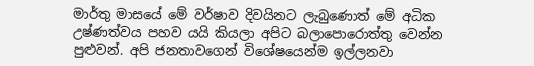මාර්තු මාසයේ මේ වර්ෂාව දිවයිනට ලැබුණොත් මේ අධික උෂ්ණත්වය පහව යයි කියලා අපිට බලාපොරොත්තු වෙන්න පුළුවන්. අපි ජනතාවගෙන් විශේෂයෙන්ම ඉල්ලනවා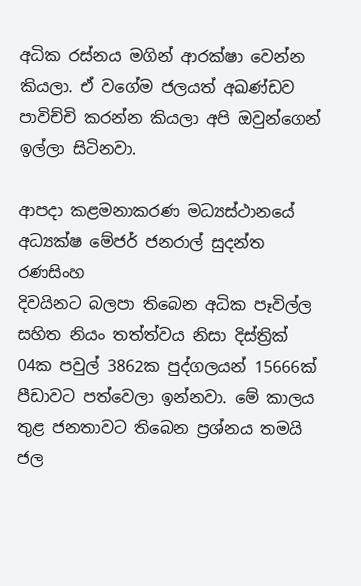අධික රස්නය මගින් ආරක්ෂා වෙන්න කියලා. ඒ වගේම ජලයත් අඛණ්ඩව පාවිච්චි කරන්න කියලා අපි ඔවුන්ගෙන් ඉල්ලා සිටිනවා.

ආපදා කළමනාකරණ මධ්‍යස්ථානයේ අධ්‍යක්ෂ මේජර් ජනරාල් සුදන්ත රණසිංහ
දිවයිනට බලපා තිබෙන අධික පෑවිල්ල සහිත නියං තත්ත්වය නිසා දිස්ත්‍රික් 04ක පවුල් 3862ක පුද්ගලයන් 15666ක් පීඩාවට පත්වෙලා ඉන්නවා. මේ කාලය තුළ ජනතාවට තිබෙන ප්‍රශ්නය තමයි ජල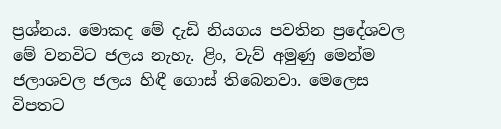ප්‍රශ්නය. මොකද මේ දැඩි නියගය පවතින ප්‍රදේශවල මේ වනවිට ජලය නැහැ. ළිං, වැව් අමුණු මෙන්ම ජලාශවල ජලය හිඳී ගොස් තිබෙනවා. මෙලෙස විපතට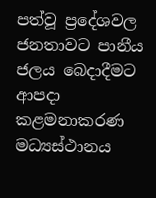පත්වූ ප්‍රදේශවල ජනතාවට පානීය ජලය බෙදාදීමට ආපදා කළමනාකරණ මධ්‍යස්ථානය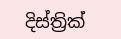දිස්ත්‍රික්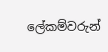ලේකම්වරුන්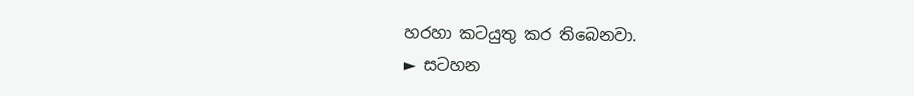හරහා කටයුතු කර තිබෙනවා.
► සටහන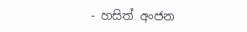- හසිත් අංජන